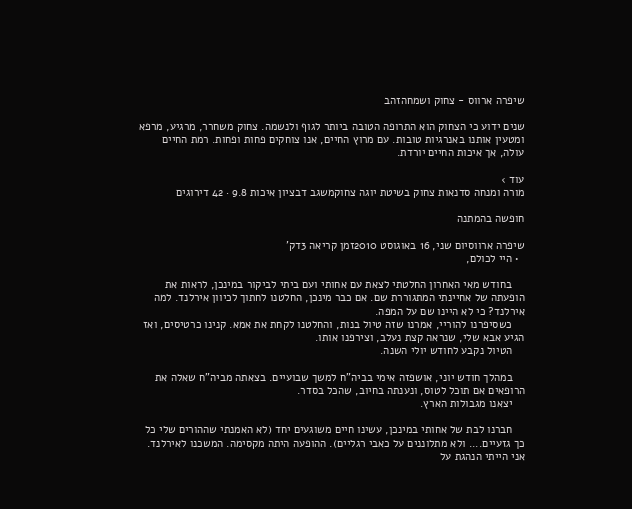שיפרה ארווס - צחוק ושמחהזהב

שנים ידוע כי הצחוק הוא התרופה הטובה ביותר לגוף ולנשמה. צחוק משחרר, מרגיע, מרפא ומטעין אותנו באנרגיות טובות. עם מרוץ החיים, אנו צוחקים פחות ופחות. רמת החיים עולה, אך איכות החיים יורדת.

עוד ›
מורה ומנחה סדנאות צחוק בשיטת יוגה צחוקמשגב דבציון איכות 9.8 · 42 דירוגים

חופשה בהמתנה

שיפרה ארווסיום שני, 16 באוגוסט 2010זמן קריאה 3דק'
  • היי לכולם,

    בחודש מאי האחרון החלטתי לצאת עם אחותי ועם ביתי לביקור במינכן, לראות את הופעתה של אחיינתי המתגוררת שם. אם כבר מינכן, החלטנו לחתוך לכיוון אירלנד. למה אירלנד? כי לא היינו שם על המפה.
    כשסיפרנו להוריי, אמרנו שזה טיול בנות, והחלטנו לקחת את אמא. קנינו כרטיסים, ואז הגיע אבא שלי, שנראה קצת נעלב, וצירפנו אותו.
    הטיול נקבע לחודש יולי השנה.

    במהלך חודש יוני, אושפזה אימי בביה"ח למשך שבועיים. בצאתה מביה"ח שאלה את הרופאים אם תוכל לטוס, ונענתה בחיוב, שהכל בסדר.
    יצאנו מגבולות הארץ.

    חברנו לבת של אחותי במינכן, עשינו חיים משוגעים יחד (לא האמנתי שההורים שלי כל כך גזעיים.... ולא מתלוננים על כאבי רגליים). ההופעה היתה מקסימה. המשכנו לאירלנד. אני הייתי הנהגת על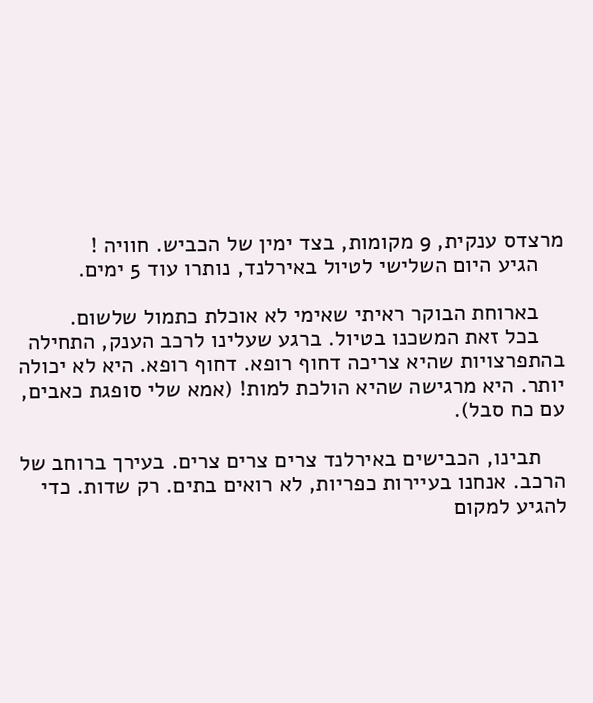מרצדס ענקית, 9 מקומות, בצד ימין של הכביש. חוויה !
    הגיע היום השלישי לטיול באירלנד, נותרו עוד 5 ימים.

    בארוחת הבוקר ראיתי שאימי לא אוכלת כתמול שלשום.
    בכל זאת המשכנו בטיול. ברגע שעלינו לרכב הענק, התחילה בהתפרצויות שהיא צריכה דחוף רופא. דחוף רופא. היא לא יכולה יותר. היא מרגישה שהיא הולכת למות! (אמא שלי סופגת כאבים, עם כח סבל).

    תבינו, הכבישים באירלנד צרים צרים צרים. בעירך ברוחב של הרכב. אנחנו בעיירות כפריות, לא רואים בתים. רק שדות. כדי להגיע למקום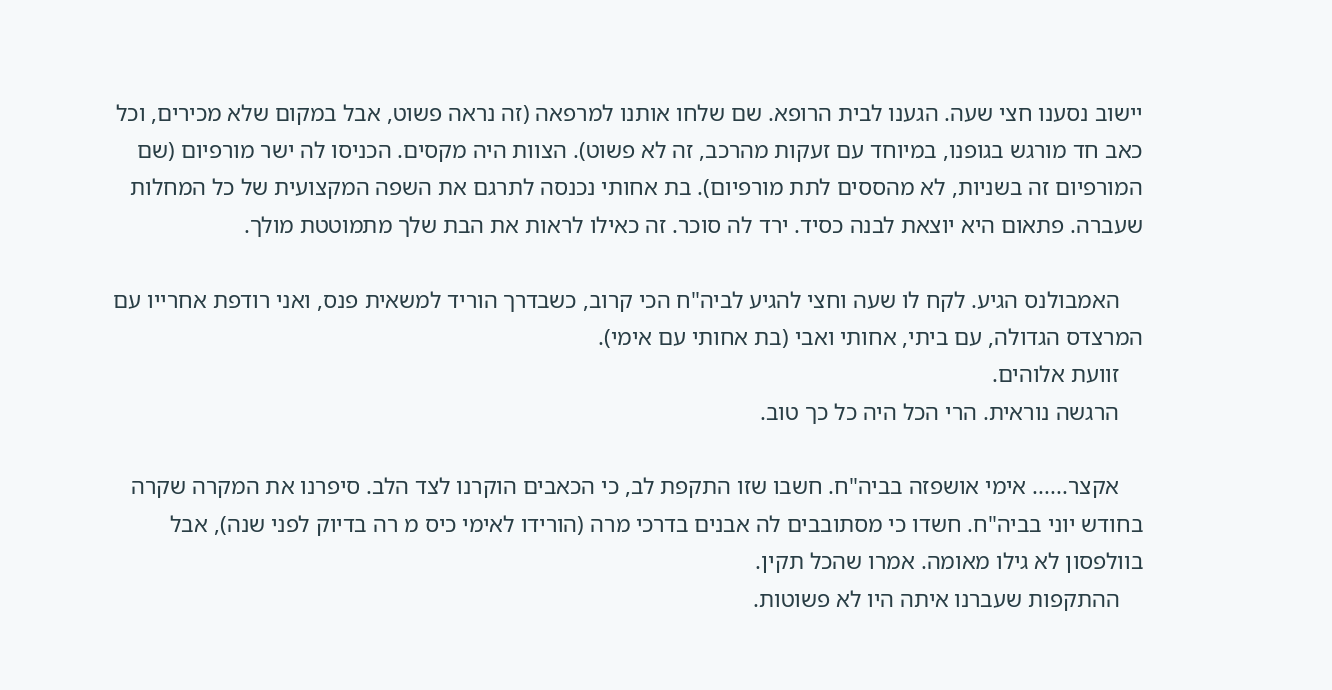יישוב נסענו חצי שעה. הגענו לבית הרופא. שם שלחו אותנו למרפאה (זה נראה פשוט, אבל במקום שלא מכירים, וכל כאב חד מורגש בגופנו, במיוחד עם זעקות מהרכב, זה לא פשוט). הצוות היה מקסים. הכניסו לה ישר מורפיום (שם המורפיום זה בשניות, לא מהססים לתת מורפיום). בת אחותי נכנסה לתרגם את השפה המקצועית של כל המחלות שעברה. פתאום היא יוצאת לבנה כסיד. ירד לה סוכר. זה כאילו לראות את הבת שלך מתמוטטת מולך.

    האמבולנס הגיע. לקח לו שעה וחצי להגיע לביה"ח הכי קרוב, כשבדרך הוריד למשאית פנס, ואני רודפת אחרייו עם המרצדס הגדולה, עם ביתי, אחותי ואבי (בת אחותי עם אימי).
    זוועת אלוהים.
    הרגשה נוראית. הרי הכל היה כל כך טוב.

    אקצר...... אימי אושפזה בביה"ח. חשבו שזו התקפת לב, כי הכאבים הוקרנו לצד הלב. סיפרנו את המקרה שקרה בחודש יוני בביה"ח. חשדו כי מסתובבים לה אבנים בדרכי מרה (הורידו לאימי כיס מ רה בדיוק לפני שנה), אבל בוולפסון לא גילו מאומה. אמרו שהכל תקין.
    ההתקפות שעברנו איתה היו לא פשוטות.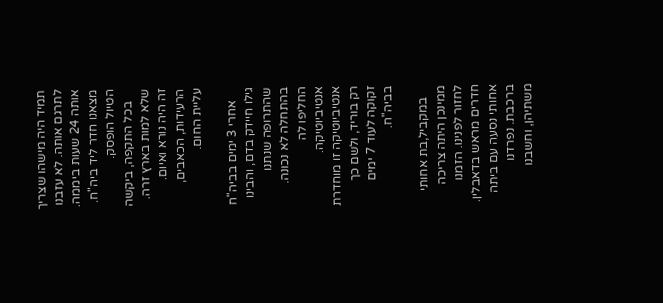תמיד היה מישהו שצריך לתרגם אותה. לא עזבנו אותה 24 שעות ביממה. מצאנו חדר ליד ביה"ח. הטיול הופסק.
    בכל התקפה, ביקשה שלא למות בארץ זרה. זה היה נורא ואיום. הרעידות, הכאבים, עליית החום.

    אחרי 3 ימים בביה"ח גילו חיידק בדם, והבינו שהתרופה שנתנו בהתחלה לא נכונה. החליפו לה אנטיביוטיקה. אנטיביוטיקה זו מוחדרת רק בוריד, ולשם כך זקוקה לעוד 7 ימים בביה"ח.

    במקביל,בת אחותי ממינכן היתה צריכה לחזור לפנינו. הזמנו חדרים מראש בדאבלין. אחותי נסעה עם ביתה ברכבת. נפרדנו משתיהן, וחשבנו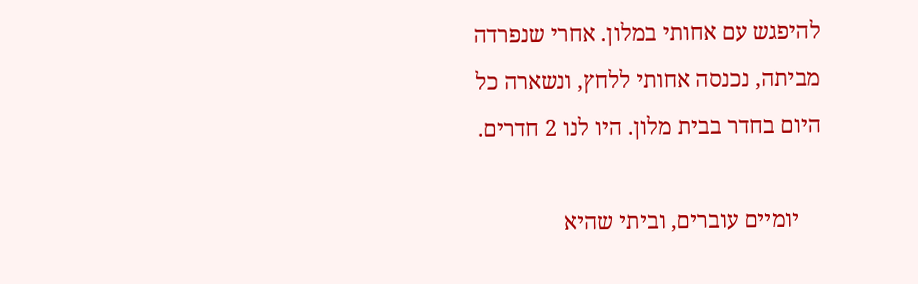להיפגש עם אחותי במלון. אחרי שנפרדה מביתה, נכנסה אחותי ללחץ, ונשארה כל היום בחדר בבית מלון. היו לנו 2 חדרים.

    יומיים עוברים, וביתי שהיא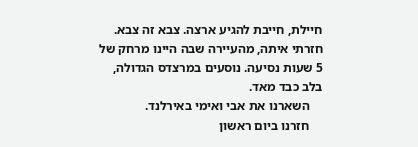חיילת, חייבת להגיע ארצה. צבא זה צבא. חזרתי איתה, מהעיירה שבה היינו מרחק של 5 שעות נסיעה. נוסעים במרצדס הגדולה, בלב כבד מאד.
    השארנו את אבי ואימי באירלנד.
    חזרנו ביום ראשון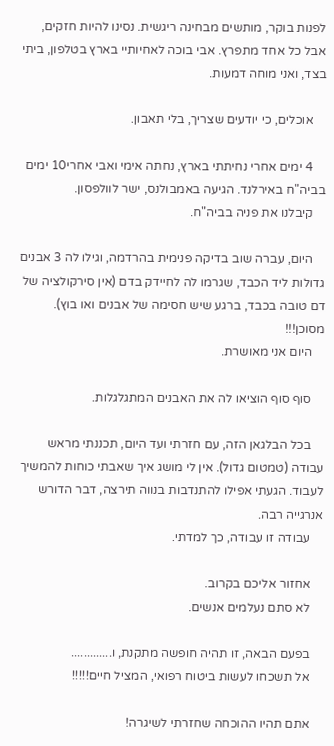לפנות בוקר, מותשים מבחינה ריגשית. נסינו להיות חזקים, אבל כל אחד מתפרץ. אבי בוכה לאחיותיי בארץ בטלפון, ביתי בצד, ואני מוחה דמעות.

    אוכלים, כי יודעים שצריך, בלי תאבון.

    4 ימים אחרי נחיתתי בארץ, נחתה אימי ואבי אחרי10 ימים בביה"ח באירלנד. הגיעה באמבולנס, ישר לוולפסון.
    קיבלנו את פניה בביה"ח.

    היום, עברה שוב בדיקה פנימית בהרדמה, וגילו לה 3 אבנים גדולות ליד הכבד, שגרמו לה לחיידק בדם (אין סירקולציה של דם טובה בכבד, ברגע שיש חסימה של אבנים ואו בוץ). מסוכן!!!
    היום אני מאושרת.

    סוף סוף הוציאו לה את האבנים המתגלגלות.

    בכל הבלגאן הזה, עם חזרתי ועד היום, תכננתי מראש עבודה (טמטום גדול). אין לי מושג איך שאבתי כוחות להמשיך לעבוד. הגעתי אפילו להתנדבות בנווה תירצה, דבר הדורש אנרגייה רבה.
    עבודה זו עבודה, כך למדתי.

    אחזור אליכם בקרוב.
    לא סתם נעלמים אנשים.

    בפעם הבאה, זו תהיה חופשה מתקנת, ו.............
    אל תשכחו לעשות ביטוח רפואי, המציל חיים!!!!!

    אתם תהיו ההוכחה שחזרתי לשיגרה!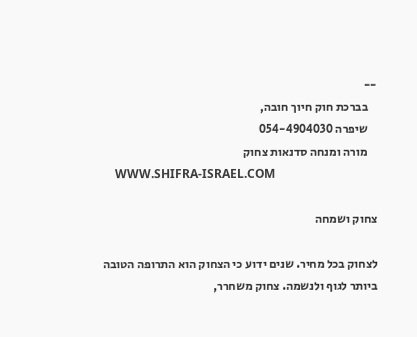--
    בברכת חוק חיוך חובה,
    שיפרה 054-4904030
    מורה ומנחה סדנאות צחוק
    WWW.SHIFRA-ISRAEL.COM

צחוק ושמחה

לצחוק בכל מחיר. שנים ידוע כי הצחוק הוא התרופה הטובה ביותר לגוף ולנשמה. צחוק משחרר,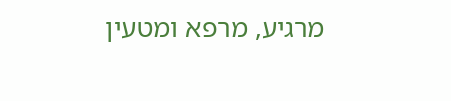מרגיע, מרפא ומטעין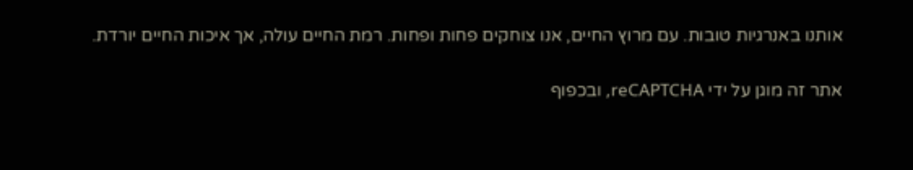אותנו באנרגיות טובות. עם מרוץ החיים, אנו צוחקים פחות ופחות. רמת החיים עולה, אך איכות החיים יורדת.

אתר זה מוגן על ידי reCAPTCHA, ובכפוף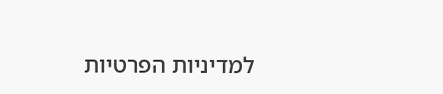למדיניות הפרטיות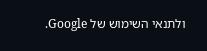ולתנאי השימוש של Google.